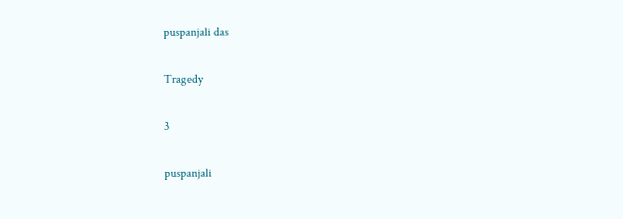puspanjali das

Tragedy

3

puspanjali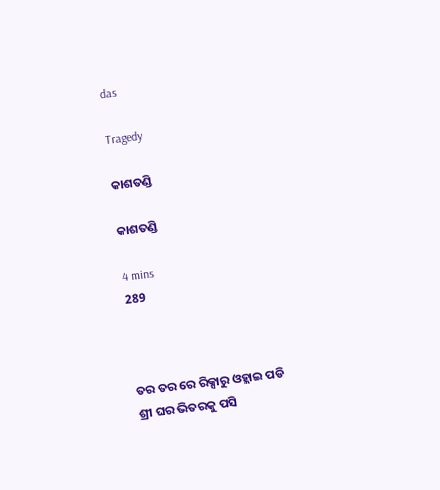das

Tragedy

କାଶତଣ୍ଡି

କାଶତଣ୍ଡି

4 mins
289



ତର ତର ରେ ରିକ୍ସାରୁ ଓହ୍ଲାଇ ପଡି ଶ୍ରୀ ଘର ଭିତରକୁ ପସି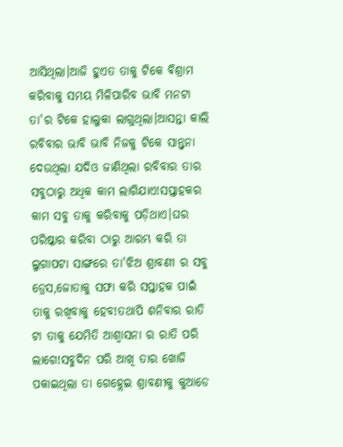ଆସିଥିଲା।ଆଜି ହୁଏତ ତାକୁ ଟିକେ ଵିଶ୍ରାମ କରିବାକୁ ସମୟ ମିଳିପାରିବ ଭାବି ମନଟା ତା'ର ଟିକେ ହାଲୁକା ଲାଗୁଥିଲା।ଆସନ୍ତା କାଲି ରବିବାର ଭାବି ଭାବି ନିଜକୁ ଟିକେ ସାନ୍ତ୍ୱନା ଦେଉଥିଲା ଯଦିଓ ଜାଣିଥିଲା ରବିବାର ତାର ସବୁଠାରୁ ଅଧିକ କାମ ଲାଗିଯାଏ!ସପ୍ତାହକର କାମ ସବୁ ତାକୁ କରିବାକୁ ପଡ଼ିଥାଏ।ଘର ପରିଷ୍କାର କରିବା ଠାରୁ ଆରମ୍ଭ କରି ତା ଲୁଗାପଟା ସାଙ୍ଗରେ ତା'ଝିଅ ଶ୍ରାବଣୀ ର ସବୁ ଡ୍ରେସ,ଜୋତାକୁ ସଫା କରି ସପ୍ତାହକ ପାଇଁ ତାକୁ ରଖିବାକୁ ହେବ!ତଥାପି ଶନିବାର ରାତି ଟା ତାକୁ ଯେମିତି ଆଶ୍ୱାସନା ର ରାତି ପରି ଲାଗେ!ସବୁଦିନ ପରି ଆଖି ତାର ଖୋଜି ପକାଇଥିଲା ତା ଗେହ୍ଲେଇ ଶ୍ରାବଣୀକୁ କୁଆଡେ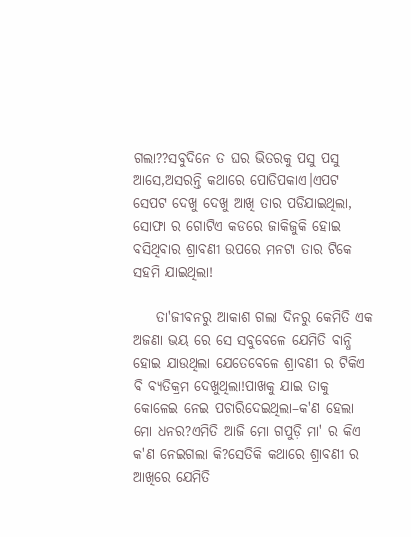ଗଲା??ସବୁଦିନେ ତ ଘର ଭିତରକୁ ପସୁ ପସୁ ଆସେ,ଅସରନ୍ତି କଥାରେ ପୋତିପକାଏ।ଏପଟ ସେପଟ ଦେଖୁ ଦେଖୁ ଆଖି ତାର ପଡିଯାଇଥିଲା, ସୋଫା ର ଗୋଟିଏ କଡରେ ଜାକିଜୁକି ହୋଇ ବସିଥିବାର ଶ୍ରାବଣୀ ଉପରେ ମନଟା ତାର ଟିକେ ସହମି ଯାଇଥିଲା!

    ତା'ଜୀବନରୁ ଆକାଶ ଗଲା ଦିନରୁ କେମିତି ଏକ ଅଜଣା ଭୟ ରେ ସେ ସବୁବେଳେ ଯେମିତି ବାନ୍ଧି ହୋଇ ଯାଉଥିଲା ଯେତେବେଳେ ଶ୍ରାବଣୀ ର ଟିକିଏ ବି ବ୍ୟତିକ୍ରମ ଦେଖୁଥିଲା!ପାଖକୁ ଯାଇ ତାକୁ କୋଳେଇ ନେଇ ପଚାରିଦେଇଥିଲା–କ'ଣ ହେଲା ମୋ ଧନର?ଏମିତି ଆଜି ମୋ ଗପୁଡ଼ି ମା' ର କିଏ କ'ଣ ନେଇଗଲା କି?ସେତିକି କଥାରେ ଶ୍ରାବଣୀ ର ଆଖିରେ ଯେମିତି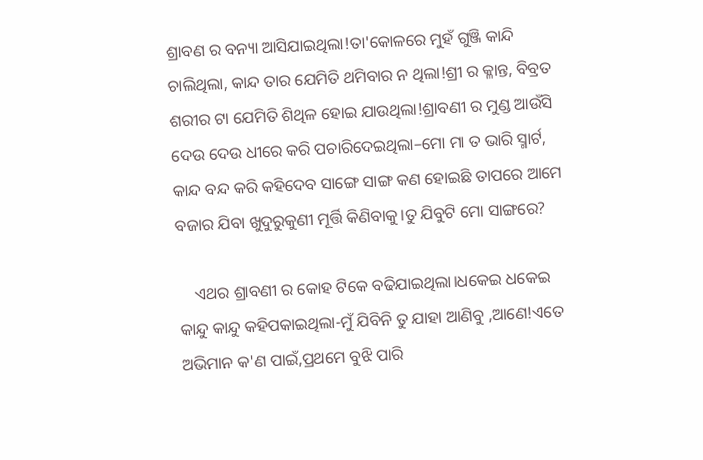ଶ୍ରାବଣ ର ବନ୍ୟା ଆସିଯାଇଥିଲା!ତା'କୋଳରେ ମୁହଁ ଗୁଞ୍ଜି କାନ୍ଦି ଚାଲିଥିଲା, କାନ୍ଦ ତାର ଯେମିତି ଥମିବାର ନ ଥିଲା!ଶ୍ରୀ ର କ୍ଳାନ୍ତ, ବିବ୍ରତ ଶରୀର ଟା ଯେମିତି ଶିଥିଳ ହୋଇ ଯାଉଥିଲା!ଶ୍ରାବଣୀ ର ମୁଣ୍ଡ ଆଉଁସି ଦେଉ ଦେଉ ଧୀରେ କରି ପଚାରିଦେଇଥିଲା–ମୋ ମା ତ ଭାରି ସ୍ମାର୍ଟ, କାନ୍ଦ ବନ୍ଦ କରି କହିଦେବ ସାଙ୍ଗେ ସାଙ୍ଗ କଣ ହୋଇଛି ତାପରେ ଆମେ ବଜାର ଯିବା ଖୁଦୁରୁକୁଣୀ ମୂର୍ତ୍ତି କିଣିବାକୁ।ତୁ ଯିବୁଟି ମୋ ସାଙ୍ଗରେ?

    ଏଥର ଶ୍ରାବଣୀ ର କୋହ ଟିକେ ବଢିଯାଇଥିଲା।ଧକେଇ ଧକେଇ କାନ୍ଦୁ କାନ୍ଦୁ କହିପକାଇଥିଲା-ମୁଁ ଯିବିନି ତୁ ଯାହା ଆଣିବୁ ,ଆଣେ!ଏତେ ଅଭିମାନ କ'ଣ ପାଇଁ,ପ୍ରଥମେ ବୁଝି ପାରି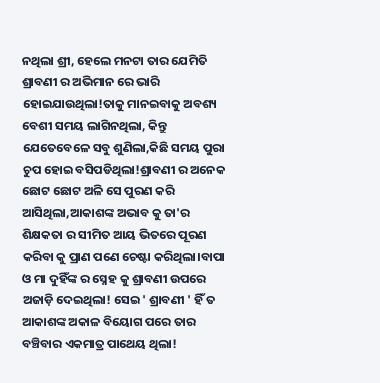ନଥିଲା ଶ୍ରୀ, ହେଲେ ମନଟା ତାର ଯେମିତି ଶ୍ରାବଣୀ ର ଅଭିମାନ ରେ ଭାରି ହୋଇଯାଉଥିଲା!ତାକୁ ମାନଇବାକୁ ଅବଶ୍ୟ ବେଶୀ ସମୟ ଲାଗିନଥିଲା, କିନ୍ତୁ ଯେତେବେଳେ ସବୁ ଶୁଣିଲା,କିଛି ସମୟ ପୁରା ଚୁପ ହୋଇ ବସିପଡିଥିଲା!ଶ୍ରାବଣୀ ର ଅନେକ ଛୋଟ ଛୋଟ ଅଳି ସେ ପୁରଣ କରି ଆସିଥିଲା,ଆକାଶଙ୍କ ଅଭାବ କୁ ତା'ର ଶିକ୍ଷକତା ର ସୀମିତ ଆୟ ଭିତରେ ପୂରଣ କରିବା କୁ ପ୍ରାଣ ପଣେ ଚେଷ୍ଟା କରିଥିଲା।ବାପା ଓ ମା ଦୁହିଁଙ୍କ ର ସ୍ନେହ କୁ ଶ୍ରାବଣୀ ଉପରେ ଅଜାଡ଼ି ଦେଇଥିଲା! ସେଇ ' ଶ୍ରାବଣୀ ' ହିଁ ତ ଆକାଶଙ୍କ ଅକାଳ ବିୟୋଗ ପରେ ତାର ବଞ୍ଚିବାର ଏକମାତ୍ର ପାଥେୟ ଥିଲା!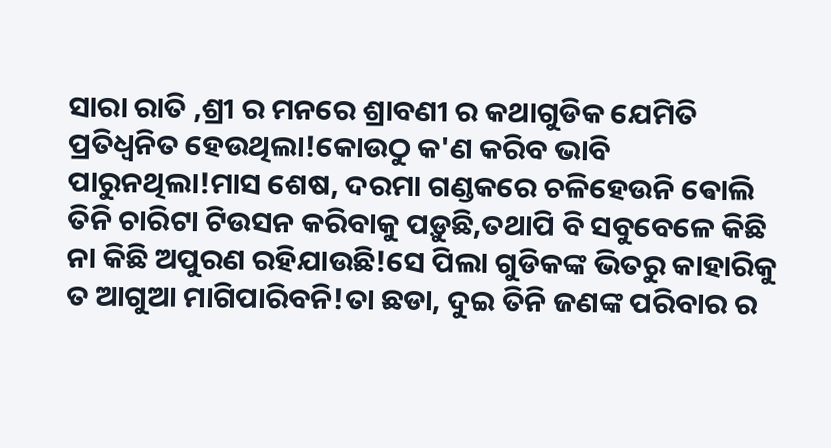ସାରା ରାତି ,ଶ୍ରୀ ର ମନରେ ଶ୍ରାବଣୀ ର କଥାଗୁଡିକ ଯେମିତି ପ୍ରତିଧ୍ବନିତ ହେଉଥିଲା!କୋଉଠୁ କ'ଣ କରିବ ଭାବି ପାରୁନଥିଲା!ମାସ ଶେଷ, ଦରମା ଗଣ୍ଡକରେ ଚଳିହେଉନି ଵୋଲି ତିନି ଚାରିଟା ଟିଉସନ କରିବାକୁ ପଡ଼ୁଛି,ତଥାପି ବି ସବୁବେଳେ କିଛି ନା କିଛି ଅପୁରଣ ରହିଯାଉଛି!ସେ ପିଲା ଗୁଡିକଙ୍କ ଭିତରୁ କାହାରିକୁ ତ ଆଗୁଆ ମାଗିପାରିବନି!ତା ଛଡା, ଦୁଇ ତିନି ଜଣଙ୍କ ପରିବାର ର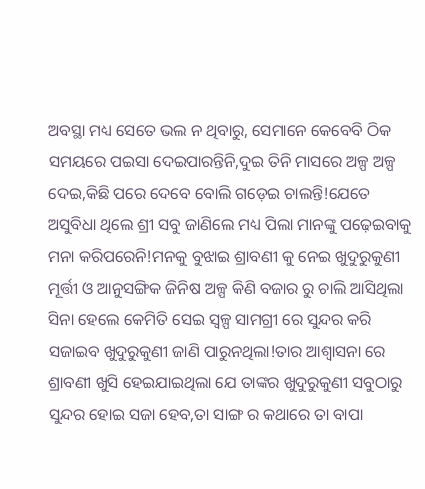ଅବସ୍ଥା ମଧ୍ୟ ସେତେ ଭଲ ନ ଥିବାରୁ, ସେମାନେ କେବେବି ଠିକ ସମୟରେ ପଇସା ଦେଇପାରନ୍ତିନି,ଦୁଇ ତିନି ମାସରେ ଅଳ୍ପ ଅଳ୍ପ ଦେଇ,କିଛି ପରେ ଦେବେ ବୋଲି ଗଡ଼େଇ ଚାଲନ୍ତି!ଯେତେ ଅସୁବିଧା ଥିଲେ ଶ୍ରୀ ସବୁ ଜାଣିଲେ ମଧ୍ୟ ପିଲା ମାନଙ୍କୁ ପଢ଼େଇବାକୁ ମନା କରିପରେନି!ମନକୁ ବୁଝାଇ ଶ୍ରାବଣୀ କୁ ନେଇ ଖୁଦୁରୁକୁଣୀ ମୂର୍ତ୍ତୀ ଓ ଆନୁସଙ୍ଗିକ ଜିନିଷ ଅଳ୍ପ କିଣି ବଜାର ରୁ ଚାଲି ଆସିଥିଲା ସିନା ହେଲେ କେମିତି ସେଇ ସ୍ୱଳ୍ପ ସାମଗ୍ରୀ ରେ ସୁନ୍ଦର କରି ସଜାଇବ ଖୁଦୁରୁକୁଣୀ ଜାଣି ପାରୁନଥିଲା!ତାର ଆଶ୍ୱାସନା ରେ ଶ୍ରାବଣୀ ଖୁସି ହେଇଯାଇଥିଲା ଯେ ତାଙ୍କର ଖୁଦୁରୁକୁଣୀ ସବୁଠାରୁ ସୁନ୍ଦର ହୋଇ ସଜା ହେବ,ତା ସାଙ୍ଗ ର କଥାରେ ତା ବାପା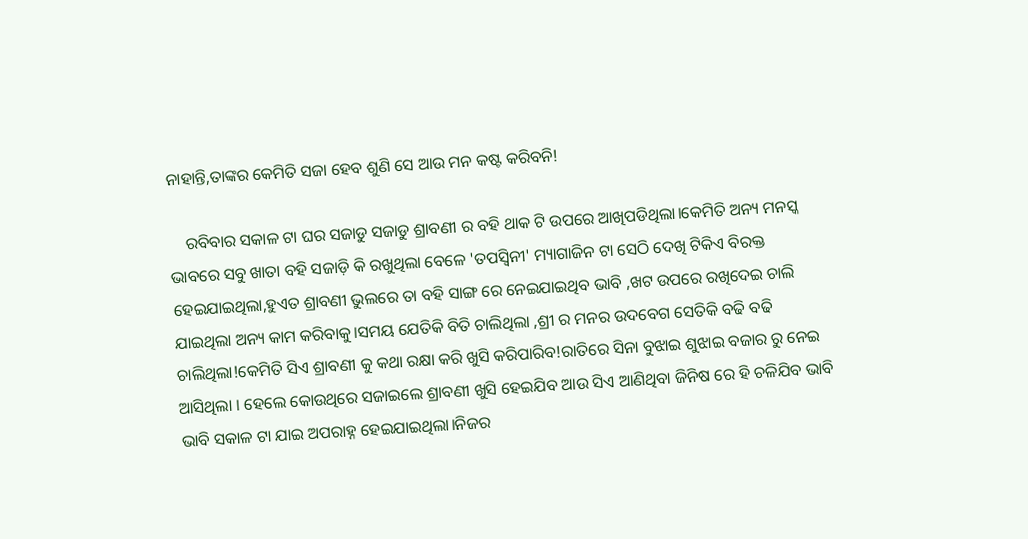ନାହାନ୍ତି,ତାଙ୍କର କେମିତି ସଜା ହେବ ଶୁଣି ସେ ଆଉ ମନ କଷ୍ଟ କରିବନି!

    ରବିବାର ସକାଳ ଟା ଘର ସଜାଡୁ ସଜାଡୁ ଶ୍ରାବଣୀ ର ବହି ଥାକ ଟି ଉପରେ ଆଖିପଡିଥିଲା।କେମିତି ଅନ୍ୟ ମନସ୍କ ଭାବରେ ସବୁ ଖାତା ବହି ସଜାଡ଼ି କି ରଖୁଥିଲା ବେଳେ 'ତପସ୍ବିନୀ' ମ୍ୟାଗାଜିନ ଟା ସେଠି ଦେଖି ଟିକିଏ ବିରକ୍ତ ହେଇଯାଇଥିଲା,ହୁଏତ ଶ୍ରାବଣୀ ଭୁଲରେ ତା ବହି ସାଙ୍ଗ ରେ ନେଇଯାଇଥିବ ଭାବି ,ଖଟ ଉପରେ ରଖିଦେଇ ଚାଲି ଯାଇଥିଲା ଅନ୍ୟ କାମ କରିବାକୁ।ସମୟ ଯେତିକି ବିତି ଚାଲିଥିଲା ,ଶ୍ରୀ ର ମନର ଉଦବେଗ ସେତିକି ବଢି ବଢି ଚାଲିଥିଲା!କେମିତି ସିଏ ଶ୍ରାବଣୀ କୁ କଥା ରକ୍ଷା କରି ଖୁସି କରିପାରିବ!ରାତିରେ ସିନା ବୁଝାଇ ଶୁଝାଇ ବଜାର ରୁ ନେଇ ଆସିଥିଲା । ହେଲେ କୋଉଥିରେ ସଜାଇଲେ ଶ୍ରାବଣୀ ଖୁସି ହେଇଯିବ ଆଉ ସିଏ ଆଣିଥିବା ଜିନିଷ ରେ ହି ଚଳିଯିବ ଭାବି ଭାବି ସକାଳ ଟା ଯାଇ ଅପରାହ୍ନ ହେଇଯାଇଥିଲା।ନିଜର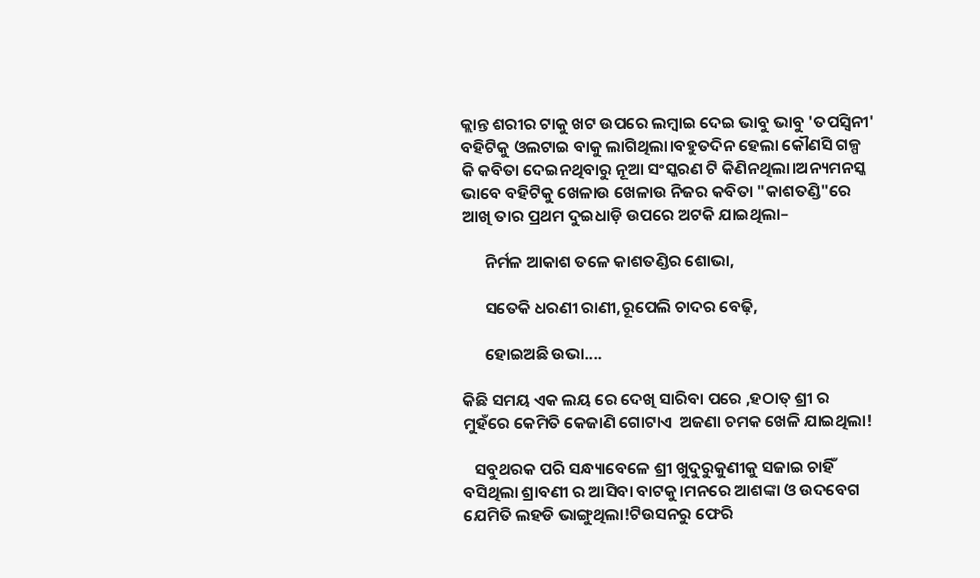କ୍ଲାନ୍ତ ଶରୀର ଟାକୁ ଖଟ ଉପରେ ଲମ୍ବାଇ ଦେଇ ଭାବୁ ଭାବୁ 'ତପସ୍ବିନୀ' ବହିଟିକୁ ଓଲଟାଇ ବାକୁ ଲାଗିଥିଲା।ବହୁତଦିନ ହେଲା କୌଣସି ଗଳ୍ପ କି କବିତା ଦେଇନଥିବାରୁ ନୂଆ ସଂସ୍କରଣ ଟି କିଣିନଥିଲା।ଅନ୍ୟମନସ୍କ ଭାବେ ବହିଟିକୁ ଖେଳାଉ ଖେଳାଉ ନିଜର କବିତା "କାଶତଣ୍ଡି"ରେ ଆଖି ତାର ପ୍ରଥମ ଦୁଇଧାଡ଼ି ଉପରେ ଅଟକି ଯାଇଥିଲା–

      ନିର୍ମଳ ଆକାଶ ତଳେ କାଶତଣ୍ଡିର ଶୋଭା,

      ସତେକି ଧରଣୀ ରାଣୀ,ରୂପେଲି ଚାଦର ବେଢ଼ି,

      ହୋଇଅଛି ଉଭା....

କିଛି ସମୟ ଏକ ଲୟ ରେ ଦେଖି ସାରିବା ପରେ ,ହଠାତ୍ ଶ୍ରୀ ର ମୁହଁରେ କେମିତି କେଜାଣି ଗୋଟାଏ  ଅଜଣା ଚମକ ଖେଳି ଯାଇଥିଲା!

   ସବୁଥରକ ପରି ସନ୍ଧ୍ୟାବେଳେ ଶ୍ରୀ ଖୁଦୁରୁକୁଣୀକୁ ସଜାଇ ଚାହିଁ ବସିଥିଲା ଶ୍ରାବଣୀ ର ଆସିବା ବାଟକୁ।ମନରେ ଆଶଙ୍କା ଓ ଉଦବେଗ ଯେମିତି ଲହଡି ଭାଙ୍ଗୁଥିଲା!ଟିଉସନରୁ ଫେରି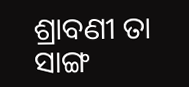ଶ୍ରାବଣୀ ତା ସାଙ୍ଗ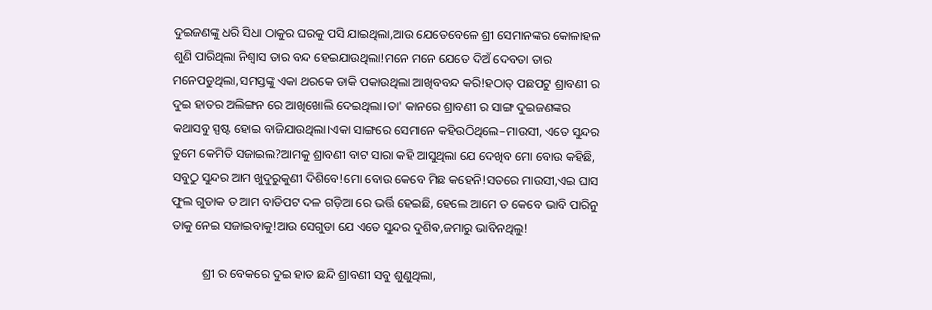ଦୁଇଜଣଙ୍କୁ ଧରି ସିଧା ଠାକୁର ଘରକୁ ପସି ଯାଇଥିଲା,ଆଉ ଯେତେବେଳେ ଶ୍ରୀ ସେମାନଙ୍କର କୋଳାହଳ ଶୁଣି ପାରିଥିଲା ନିଶ୍ୱାସ ତାର ବନ୍ଦ ହେଇଯାଉଥିଲା!ମନେ ମନେ ଯେତେ ଦିଅଁ ଦେବତା ତାର ମନେପଡୁଥିଲା,ସମସ୍ତଙ୍କୁ ଏକା ଥରକେ ଡାକି ପକାଉଥିଲା ଆଖିବବନ୍ଦ କରି!ହଠାତ୍ ପଛପଟୁ ଶ୍ରାବଣୀ ର ଦୁଇ ହାତର ଅଲିଙ୍ଗନ ରେ ଆଖିଖୋଲି ଦେଇଥିଲା।ତା' କାନରେ ଶ୍ରାବଣୀ ର ସାଙ୍ଗ ଦୁଇଜଣଙ୍କର କଥାସବୁ ସ୍ପଷ୍ଟ ହୋଇ ବାଜିଯାଉଥିଲା।ଏକା ସାଙ୍ଗରେ ସେମାନେ କହିଉଠିଥିଲେ–ମାଉସୀ, ଏତେ ସୁନ୍ଦର ତୁମେ କେମିତି ସଜାଇଲ?ଆମକୁ ଶ୍ରାବଣୀ ବାଟ ସାରା କହି ଆସୁଥିଲା ଯେ ଦେଖିବ ମୋ ବୋଉ କହିଛି, ସବୁଠୁ ସୁନ୍ଦର ଆମ ଖୁଦୁରୁକୁଣୀ ଦିଶିବେ!ମୋ ବୋଉ କେବେ ମିଛ କହେନି!ସତରେ ମାଉସୀ,ଏଇ ଘାସ ଫୁଲ ଗୁଡାକ ତ ଆମ ବାଡିପଟ ଦଳ ଗଡ଼ିଆ ରେ ଭର୍ତ୍ତି ହେଇଛି, ହେଲେ ଆମେ ତ କେବେ ଭାବି ପାରିନୁ ତାକୁ ନେଇ ସଜାଇବାକୁ!ଆଉ ସେଗୁଡା ଯେ ଏତେ ସୁନ୍ଦର ଦୁଶିଵ,ଜମାରୁ ଭାବିନଥିଲୁ!

          ଶ୍ରୀ ର ବେକରେ ଦୁଇ ହାତ ଛନ୍ଦି ଶ୍ରାବଣୀ ସବୁ ଶୁଣୁଥିଲା,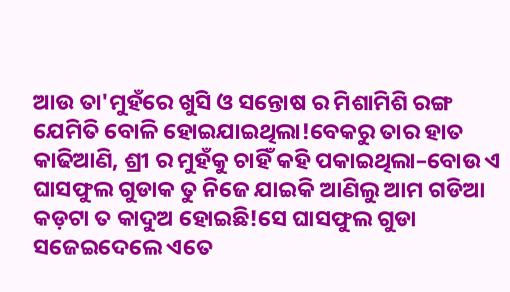ଆଉ ତା'ମୁହଁରେ ଖୁସି ଓ ସନ୍ତୋଷ ର ମିଶାମିଶି ରଙ୍ଗ ଯେମିତି ବୋଳି ହୋଇଯାଇଥିଲା!ବେକରୁ ତାର ହାତ କାଢିଆଣି, ଶ୍ରୀ ର ମୁହଁକୁ ଚାହିଁ କହି ପକାଇଥିଲା–ବୋଉ ଏ ଘାସଫୁଲ ଗୁଡାକ ତୁ ନିଜେ ଯାଇକି ଆଣିଲୁ ଆମ ଗଡିଆ କଡ଼ଟା ତ କାଦୁଅ ହୋଇଛି!ସେ ଘାସଫୁଲ ଗୁଡା ସଜେଇଦେଲେ ଏତେ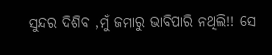ସୁନ୍ଦର ଦିଶିବ ,ମୁଁ ଜମାରୁ ଭାବିପାରି ନଥିଲି!! ସେ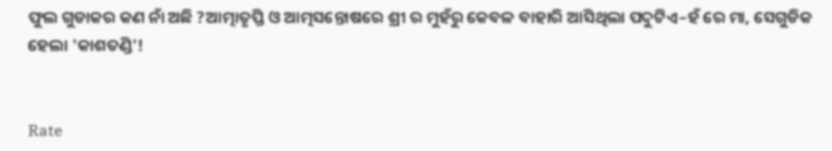ଫୁଲ ଗୁଡାକର କଣ ନାଁ ଅଛି ?ଆତ୍ମାତୃପ୍ତି ଓ ଆତ୍ମସନ୍ତୋଷରେ ଶ୍ରୀ ର ମୁହଁରୁ କେବଳ ବାହାରି ଆସିଥିଲା ପଦୁଟିଏ–ହଁ ରେ ମା, ସେଗୁଡିକ ହେଲା 'କାଶତଣ୍ଡି'!


Rate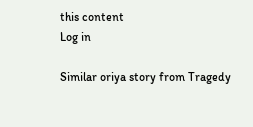this content
Log in

Similar oriya story from Tragedy